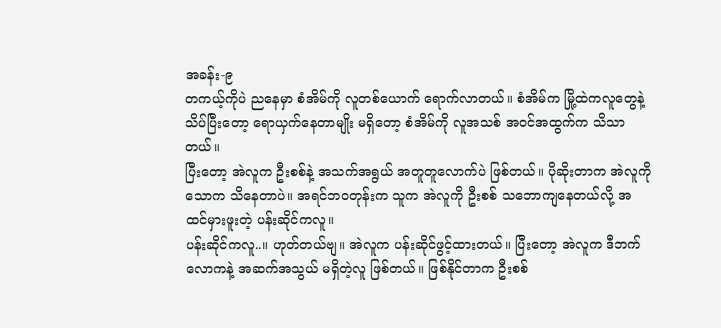အခန်း-၉
တကယ့်ကိုပဲ ညနေမှာ စံအိမ်ကို လူတစ်ယောက် ရောက်လာတယ်။ စံအိမ်က မြို့ထဲကလူတွေနဲ့ သိပ်ပြီးတော့ ရောယှက်နေတာမျိုး မရှိတော့ စံအိမ်ကို လူအသစ် အဝင်အထွက်က သိသာတယ်။
ပြီးတော့ အဲလူက ဦးစစ်နဲ့ အသက်အရွယ် အတူတူလောက်ပဲ ဖြစ်တယ်။ ပိုဆိုးတာက အဲလူကို သောက သိနေတာပဲ။ အရင်ဘဝတုန်းက သူက အဲလူကို ဦးစစ် သဘောကျနေတယ်လို့ အထင်မှားဖူးတဲ့ ပန်းဆိုင်ကလူ။
ပန်းဆိုင်ကလူ..။ ဟုတ်တယ်ဗျ။ အဲလူက ပန်းဆိုင်ဖွင့်ထားတယ်။ ပြီးတော့ အဲလူက ဒီဘက်လောကနဲ့ အဆက်အသွယ် မရှိတဲ့လူ ဖြစ်တယ်။ ဖြစ်နိုင်တာက ဦးစစ်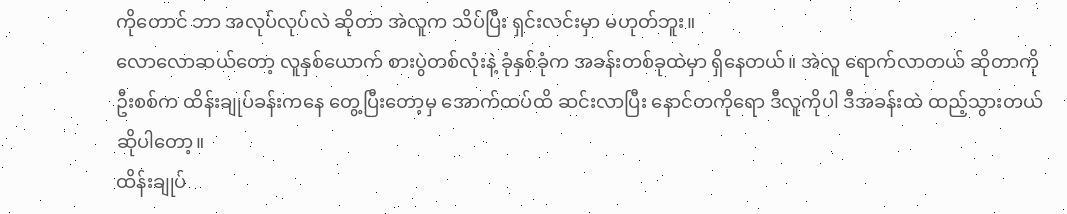ကိုတောင် ဘာ အလုပ်လုပ်လဲ ဆိုတာ အဲလူက သိပ်ပြီး ရှင်းလင်းမှာ မဟုတ်ဘူး။
လောလောဆယ်တော့ လူနှစ်ယောက် စားပွဲတစ်လုံးနဲ့ ခုံနှစ်ခုံက အခန်းတစ်ခုထဲမှာ ရှိနေတယ်။ အဲလူ ရောက်လာတယ် ဆိုတာကို ဦးစစ်က ထိန်းချုပ်ခန်းကနေ တွေ့ပြီးတော့မှ အောက်ထပ်ထိ ဆင်းလာပြီး နောင်တကိုရော ဒီလူကိုပါ ဒီအခန်းထဲ ထည့်သွားတယ် ဆိုပါတော့။
ထိန်းချုပ်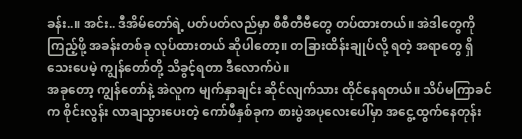ခန်း..။ အင်း.. ဒီအိမ်တော်ရဲ့ ပတ်ပတ်လည်မှာ စီစီတီဗီတွေ တပ်ထားတယ်။ အဲဒါတွေကို ကြည့်ဖို့ အခန်းတစ်ခု လုပ်ထားတယ် ဆိုပါတော့။ တခြားထိန်းချုပ်လို့ ရတဲ့ အရာတွေ ရှိသေးပေမဲ့ ကျွန်တော်တို့ သိခွင့်ရတာ ဒီလောက်ပဲ။
အခုတော့ ကျွန်တော်နဲ့ အဲလူက မျက်နှာချင်း ဆိုင်လျက်သား ထိုင်နေရတယ်။ သိပ်မကြာခင်က စိုင်းလွန်း လာချသွားပေးတဲ့ ကော်ဖီနှစ်ခုက စားပွဲအပုလေးပေါ်မှာ အငွေ့ထွက်နေတုန်း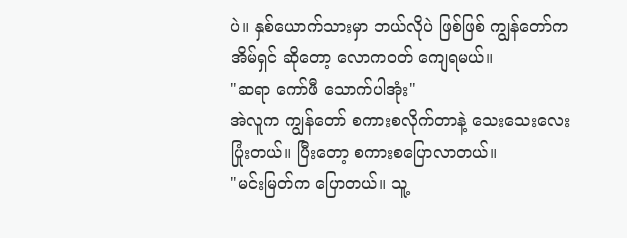ပဲ။ နှစ်ယောက်သားမှာ ဘယ်လိုပဲ ဖြစ်ဖြစ် ကျွန်တော်က အိမ်ရှင် ဆိုတော့ လောကဝတ် ကျေရမယ်။
"ဆရာ ကော်ဖီ သောက်ပါအုံး"
အဲလူက ကျွန်တော် စကားစလိုက်တာနဲ့ သေးသေးလေး ပြုံးတယ်။ ပြီးတော့ စကားစပြောလာတယ်။
"မင်းမြတ်က ပြောတယ်။ သူ့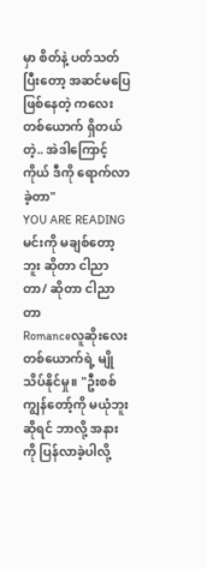မှာ စိတ်နဲ့ ပတ်သတ်ပြီးတော့ အဆင်မပြေ ဖြစ်နေတဲ့ ကလေးတစ်ယောက် ရှိတယ်တဲ့.. အဲဒါကြောင့် ကိုယ် ဒီကို ရောက်လာခဲ့တာ"
YOU ARE READING
မင်းကို မချစ်တော့ဘူး ဆိုတာ ငါညာတာ/ ဆိုတာ ငါညာတာ
Romanceလူဆိုးလေးတစ်ယောက်ရဲ့ မျိုသိပ်နိုင်မှု။ "ဦးစစ် ကျွန်တော့်ကို မယုံဘူး ဆိုရင် ဘာလို့ အနားကို ပြန်လာခဲ့ပါလို့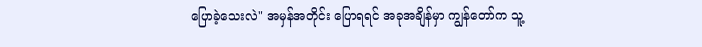ပြောခဲ့သေးလဲ" အမှန်အတိုင်း ပြောရရင် အခုအချိန်မှာ ကျွန်တော်က သူ့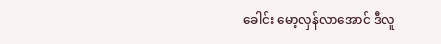ခေါင်း မော့လှန်လာအောင် ဒီလူ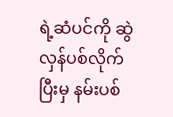ရဲ့ဆံပင်ကို ဆွဲလှန်ပစ်လိုက်ပြီးမှ နမ်းပစ်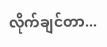လိုက်ချင်တာ...